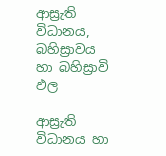ආස්‍රැති විධානය, බහිස්‍රාවය හා බහිස්‍රාවි ඵල

ආස්‍රැති විධානය හා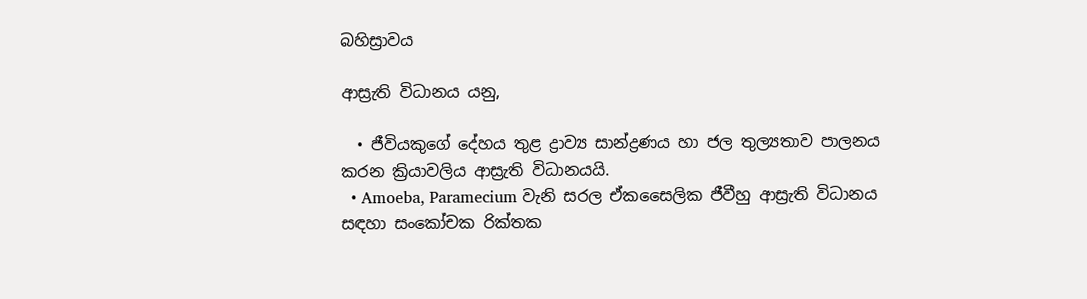බහිස්‍රාවය

ආස්‍රැති විධානය යනු,

  • ජීවියකුගේ දේහය තුළ ද්‍රාව්‍ය සාන්ද්‍රණය හා ජල තුල්‍යතාව පාලනය කරන ක්‍රියාවලිය ආස්‍රැති විධානයයි.
  • Amoeba, Paramecium වැනි සරල ඒකසෛලික ජීවීහු ආස්‍රැති විධානය සඳහා සංකෝචක රික්තක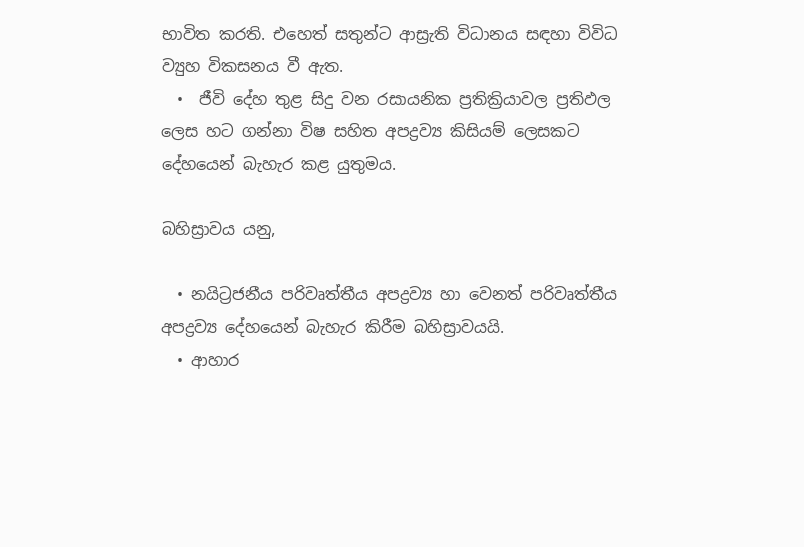භාවිත කරති. එහෙත් සතුන්ට ආස්‍රැති විධානය සඳහා විවිධ ව්‍යුහ විකසනය වී ඇත.
  •  ජීවි දේහ තුළ සිදු වන රසායනික ප්‍රතික්‍රියාවල ප්‍රතිඵල ලෙස හට ගන්නා විෂ සහිත අපද්‍රව්‍ය කිසියම් ලෙසකට දේහයෙන් බැහැර කළ යුතුමය.

බහිස්‍රාවය යනු,

  • නයිට්‍රජනීය පරිවෘත්තීය අපද්‍රව්‍ය හා වෙනත් පරිවෘත්තීය අපද්‍රව්‍ය දේහයෙන් බැහැර කිරීම බහිස්‍රාවයයි.
  • ආහාර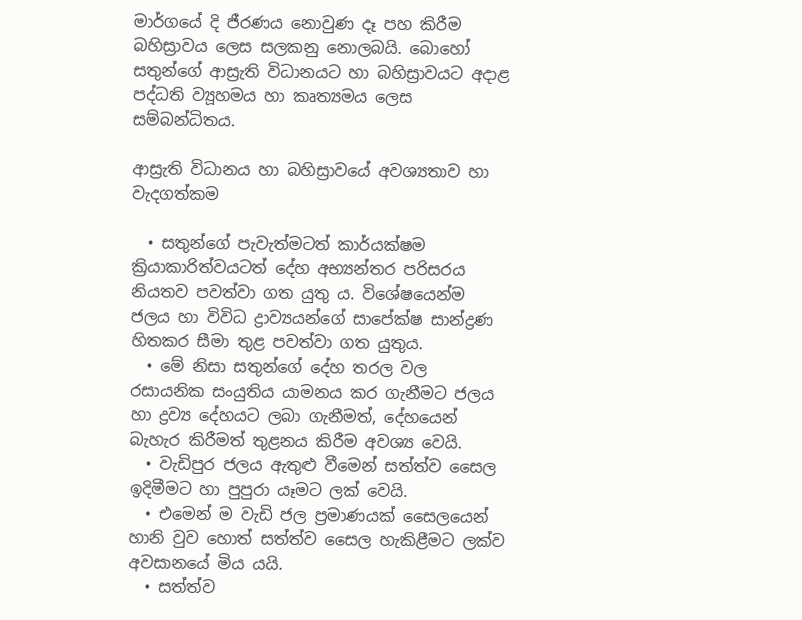මාර්ගයේ දි ජීරණය නොවුණ දෑ පහ කිරීම බහිස්‍රාවය ලෙස සලකනු නොලබයි. බොහෝ සතුන්ගේ ආස්‍රැති විධානයට හා බහිස්‍රාවයට අදාළ පද්ධති ව්‍යූහමය හා කෘත්‍යමය ලෙස සම්බන්ධිතය.

ආස්‍රැති විධානය හා බහිස්‍රාවයේ අවශ්‍යතාව හා වැදගත්කම

  • සතුන්ගේ පැවැත්මටත් කාර්යක්ෂම ක්‍රියාකාරිත්වයටත් දේහ අභ්‍යන්තර පරිසරය නියතව පවත්වා ගත යුතු ය. විශේෂයෙන්ම ජලය හා විවිධ ද්‍රාව්‍යයන්ගේ සාපේක්ෂ සාන්ද්‍රණ හිතකර සීමා තුළ පවත්වා ගත යුතුය.
  • මේ නිසා සතුන්ගේ දේහ තරල වල රසායනික සංයුතිය යාමනය කර ගැනීමට ජලය හා ද්‍රව්‍ය දේහයට ලබා ගැනීමත්, දේහයෙන් බැහැර කිරීමත් තුළනය කිරීම අවශ්‍ය වෙයි.
  • වැඩිපුර ජලය ඇතුළු වීමෙන් සත්ත්ව සෛල ඉදිමීමට හා පුපුරා යෑමට ලක් වෙයි.
  • එමෙන් ම වැඩි ජල ප්‍රමාණයක් සෛලයෙන් හානි වුව හොත් සත්ත්ව සෛල හැකිළීමට ලක්ව අවසානයේ මිය යයි.
  • සත්ත්ව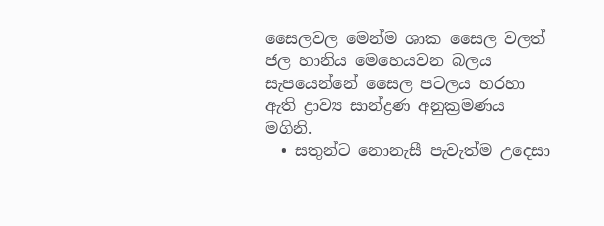සෛලවල මෙන්ම ශාක සෛල වලත් ජල හානිය මෙහෙයවන බලය සැපයෙන්නේ සෛල පටලය හරහා ඇති ද්‍රාව්‍ය සාන්ද්‍රණ අනුක්‍රමණය මගිනි.
  • සතුන්ට නොනැසී පැවැත්ම උදෙසා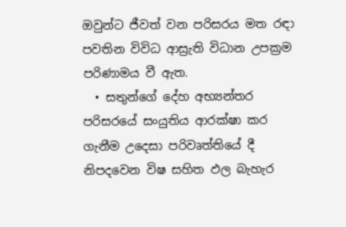ඔවුන්ට ජීවත් වන පරිසරය මත රඳා පවතින විවිධ ආස්‍රැති විධාන උපක්‍රම පරිණාමය වී ඇත.
  • සතුන්ගේ දේහ අභ්‍යන්තර පරිසරයේ සංයුතිය ආරක්ෂා කර ගැනීම උදෙසා පරිවෘත්තියේ දී නිපදවෙන විෂ සහිත ඵල බැහැර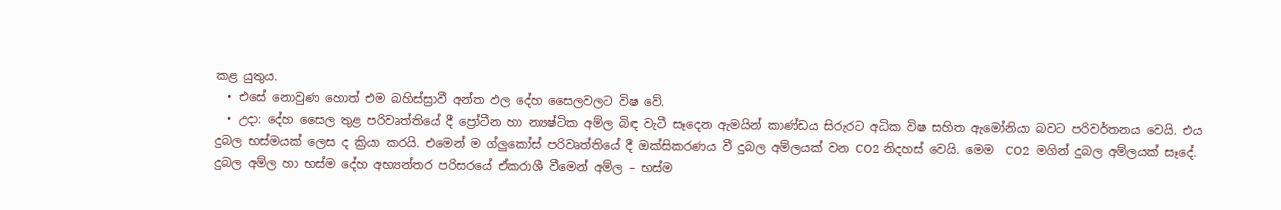කළ යුතුය.
  • එසේ නොවුණ හොත් එම බහිස්ස්‍රාවී අන්ත ඵල දේහ සෛලවලට විෂ වේ.
  • උදා: දේහ සෛල තුළ පරිවෘත්තියේ දී ප්‍රෝටීන හා න්‍යෂ්ටික අම්ල බිඳ වැටී සෑදෙන ඇමයින් කාණ්ඩය සිරුරට අධික විෂ සහිත ඇමෝනියා බවට පරිවර්තනය වෙයි. එය දුබල භස්මයක් ලෙස ද ක්‍රියා කරයි. එමෙන් ම ග්ලුකෝස් පරිවෘත්තියේ දී ඔක්සිකරණය වී දුබල අම්ලයක් වන CO2 නිදහස් වෙයි. මෙම  CO2  මගින් දුබල අම්ලයක් සෑදේ. දුබල අම්ල හා භස්ම දේහ අභ්‍යන්තර පරිසරයේ ඒකරාශී වීමෙන් අම්ල – භස්ම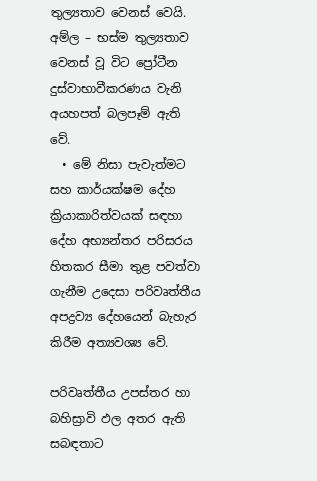තුල්‍යතාව වෙනස් වෙයි. අම්ල – භස්ම තුල්‍යතාව වෙනස් වූ විට ප්‍රෝටීන දුස්වාභාවීකරණය වැනි අයහපත් බලපෑම් ඇති වේ.
  • මේ නිසා පැවැත්මට සහ කාර්යක්ෂම දේහ ක්‍රියාකාරිත්වයක් සඳහා දේහ අභ්‍යන්තර පරිසරය හිතකර සීමා තුළ පවත්වා ගැනීම උදෙසා පරිවෘත්තීය අපද්‍රව්‍ය දේහයෙන් බැහැර කිරීම අත්‍යවශ්‍ය වේ.

පරිවෘත්තීය උපස්තර හා බහිස්‍රාවි ඵල අතර ඇති සබඳතාට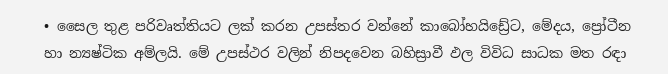• සෛල තුළ පරිවෘත්තියට ලක් කරන උපස්තර වන්නේ කාබෝහයිඩ්‍රේට, මේදය, ප්‍රෝටීන හා න්‍යෂ්ටික අම්ලයි. මේ උපස්ථර වලින් නිපදවෙන බහිස්‍රාවී ඵල විවිධ සාධක මත රඳා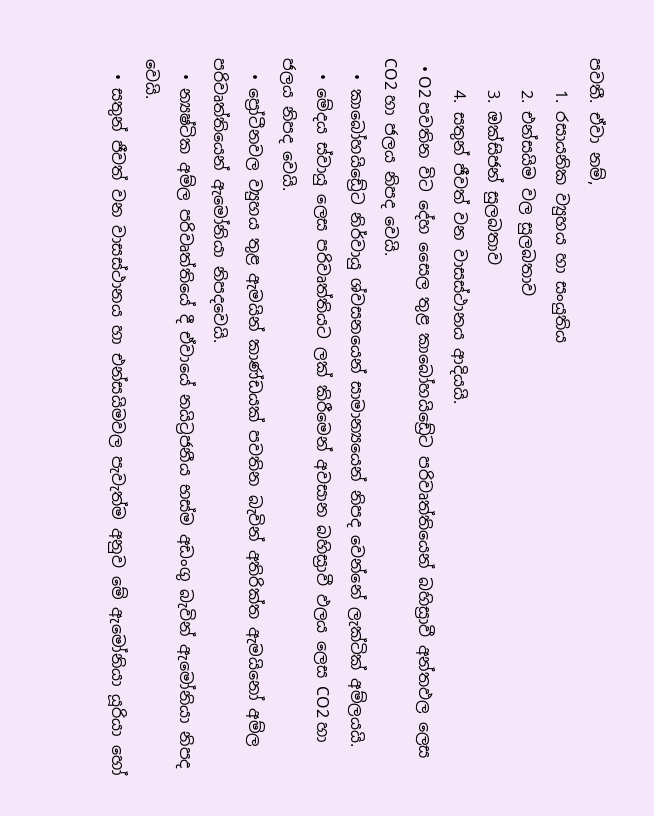පවතී. ඒවා නම්,
    1. රසායනික ව්‍යුහය හා සංයුතිය
    2. එන්සයිම වල සුලබතාව
    3. ඔක්සිජන් සුලබතාව
    4. සතුන් ජීවත් වන වාසස්ථානය ආදියයි.
  • O2 පවතින විට දේහ සෛල තුළ කාබෝහයිඩ්‍රේට පරිවෘත්තියෙන් බහිස්‍රාවී අන්තඵල ලෙස CO2 හා ජලය නිපද වෙයි.
  • කාබෝහයිඩ්‍රේට නිර්වායු ශ්වසනයෙන් සාමාන්‍යයෙන් නිපද වෙන්නේ ලැක්ටික් අම්ලයයි.
  • මේදය ස්වායු ලෙස පරිවෘත්තියට ලක් කිරීමෙන් අවසාන බහිස්‍රාවී ඵලය ලෙස CO2 හා ජලය නිපද වෙයි.
  • ප්‍රෝටීනවල ව්‍යුහය තුළ ඇමයින් කාණ්ඩයක් පවතින බැවින් අතිරික්ත ඇමයිනෝ අම්ල පරිවෘත්තියෙන් ඇමෝනියා නිපදවෙයි.
  • න්‍යෂ්ටික අම්ල පරිවෘත්තියේ දී ඒවායේ නයිට්‍රජනීය භස්ම අඩංගු බැවින් ඇමෝනියා නිපද වෙයි.
  • සතුන් ජීවත් වන වාසස්ථානය හා එන්සයිමවල පැවැත්ම අනුව මේ ඇමෝනියා යූරියා හෝ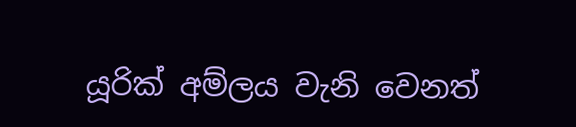යූරික් අම්ලය වැනි වෙනත්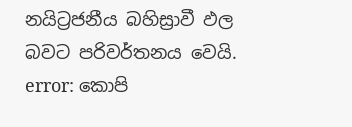නයිට්‍රජනීය බහිස්‍රාවී ඵල බවට පරිවර්තනය වෙයි.
error: කොපි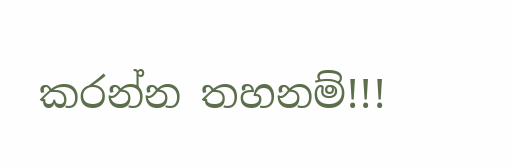කරන්න තහනම්!!!